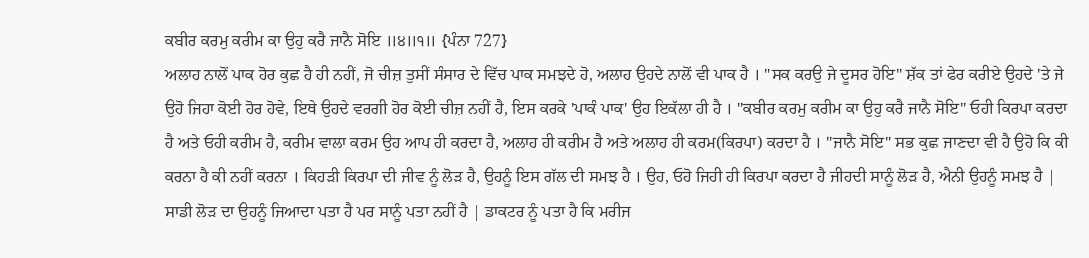ਕਬੀਰ ਕਰਮੁ ਕਰੀਮ ਕਾ ਉਹੁ ਕਰੈ ਜਾਨੈ ਸੋਇ ॥੪॥੧॥ {ਪੰਨਾ 727}
ਅਲਾਹ ਨਾਲੋਂ ਪਾਕ ਹੋਰ ਕੁਛ ਹੈ ਹੀ ਨਹੀਂ, ਜੋ ਚੀਜ਼ ਤੁਸੀਂ ਸੰਸਾਰ ਦੇ ਵਿੱਚ ਪਾਕ ਸਮਝਦੇ ਹੋ, ਅਲਾਹ ਉਹਦੇ ਨਾਲੋਂ ਵੀ ਪਾਕ ਹੈ । "ਸਕ ਕਰਉ ਜੇ ਦੂਸਰ ਹੋਇ" ਸ਼ੱਕ ਤਾਂ ਫੇਰ ਕਰੀਏ ਉਹਦੇ 'ਤੇ ਜੇ ਉਹੋ ਜਿਹਾ ਕੋਈ ਹੋਰ ਹੋਵੇ, ਇਥੇ ਉਹਦੇ ਵਰਗੀ ਹੋਰ ਕੋਈ ਚੀਜ਼ ਨਹੀਂ ਹੈ, ਇਸ ਕਰਕੇ 'ਪਾਕੰ ਪਾਕ' ਉਹ ਇਕੱਲਾ ਹੀ ਹੈ । "ਕਬੀਰ ਕਰਮੁ ਕਰੀਮ ਕਾ ਉਹੁ ਕਰੈ ਜਾਨੈ ਸੋਇ" ਓਹੀ ਕਿਰਪਾ ਕਰਦਾ ਹੈ ਅਤੇ ਓਹੀ ਕਰੀਮ ਹੈ, ਕਰੀਮ ਵਾਲਾ ਕਰਮ ਉਹ ਆਪ ਹੀ ਕਰਦਾ ਹੈ, ਅਲਾਹ ਹੀ ਕਰੀਮ ਹੈ ਅਤੇ ਅਲਾਹ ਹੀ ਕਰਮ(ਕਿਰਪਾ) ਕਰਦਾ ਹੈ । "ਜਾਨੈ ਸੋਇ" ਸਭ ਕੁਛ ਜਾਣਦਾ ਵੀ ਹੈ ਉਹੋ ਕਿ ਕੀ ਕਰਨਾ ਹੈ ਕੀ ਨਹੀਂ ਕਰਨਾ । ਕਿਹੜੀ ਕਿਰਪਾ ਦੀ ਜੀਵ ਨੂੰ ਲੋੜ ਹੈ, ਉਹਨੂੰ ਇਸ ਗੱਲ ਦੀ ਸਮਝ ਹੈ । ਉਹ, ਓਹੋ ਜਿਹੀ ਹੀ ਕਿਰਪਾ ਕਰਦਾ ਹੈ ਜੀਹਦੀ ਸਾਨੂੰ ਲੋੜ ਹੈ, ਐਨੀ ਉਹਨੂੰ ਸਮਝ ਹੈ | ਸਾਡੀ ਲੋੜ ਦਾ ਉਹਨੂੰ ਜਿਆਦਾ ਪਤਾ ਹੈ ਪਰ ਸਾਨੂੰ ਪਤਾ ਨਹੀਂ ਹੈ | ਡਾਕਟਰ ਨੂੰ ਪਤਾ ਹੈ ਕਿ ਮਰੀਜ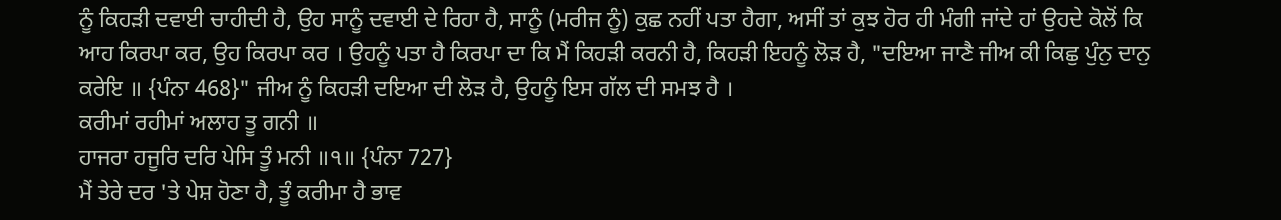ਨੂੰ ਕਿਹੜੀ ਦਵਾਈ ਚਾਹੀਦੀ ਹੈ, ਉਹ ਸਾਨੂੰ ਦਵਾਈ ਦੇ ਰਿਹਾ ਹੈ, ਸਾਨੂੰ (ਮਰੀਜ ਨੂੰ) ਕੁਛ ਨਹੀਂ ਪਤਾ ਹੈਗਾ, ਅਸੀਂ ਤਾਂ ਕੁਝ ਹੋਰ ਹੀ ਮੰਗੀ ਜਾਂਦੇ ਹਾਂ ਉਹਦੇ ਕੋਲੋਂ ਕਿ ਆਹ ਕਿਰਪਾ ਕਰ, ਉਹ ਕਿਰਪਾ ਕਰ । ਉਹਨੂੰ ਪਤਾ ਹੈ ਕਿਰਪਾ ਦਾ ਕਿ ਮੈਂ ਕਿਹੜੀ ਕਰਨੀ ਹੈ, ਕਿਹੜੀ ਇਹਨੂੰ ਲੋੜ ਹੈ, "ਦਇਆ ਜਾਣੈ ਜੀਅ ਕੀ ਕਿਛੁ ਪੁੰਨੁ ਦਾਨੁ ਕਰੇਇ ॥ {ਪੰਨਾ 468}" ਜੀਅ ਨੂੰ ਕਿਹੜੀ ਦਇਆ ਦੀ ਲੋੜ ਹੈ, ਉਹਨੂੰ ਇਸ ਗੱਲ ਦੀ ਸਮਝ ਹੈ ।
ਕਰੀਮਾਂ ਰਹੀਮਾਂ ਅਲਾਹ ਤੂ ਗਨੀ ॥
ਹਾਜਰਾ ਹਜੂਰਿ ਦਰਿ ਪੇਸਿ ਤੂੰ ਮਨੀ ॥੧॥ {ਪੰਨਾ 727}
ਮੈਂ ਤੇਰੇ ਦਰ 'ਤੇ ਪੇਸ਼ ਹੋਣਾ ਹੈ, ਤੂੰ ਕਰੀਮਾ ਹੈ ਭਾਵ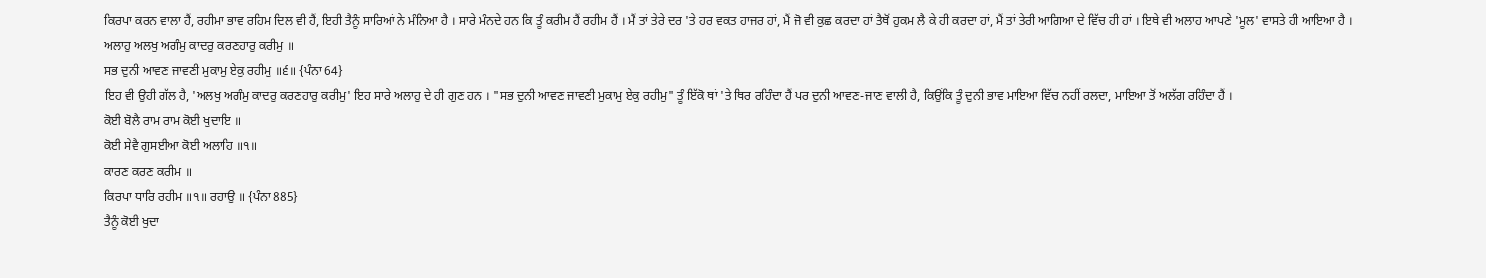ਕਿਰਪਾ ਕਰਨ ਵਾਲਾ ਹੈਂ, ਰਹੀਮਾ ਭਾਵ ਰਹਿਮ ਦਿਲ ਵੀ ਹੈਂ, ਇਹੀ ਤੈਨੂੰ ਸਾਰਿਆਂ ਨੇ ਮੰਨਿਆ ਹੈ । ਸਾਰੇ ਮੰਨਦੇ ਹਨ ਕਿ ਤੂੰ ਕਰੀਮ ਹੈਂ ਰਹੀਮ ਹੈਂ । ਮੈਂ ਤਾਂ ਤੇਰੇ ਦਰ 'ਤੇ ਹਰ ਵਕਤ ਹਾਜਰ ਹਾਂ, ਮੈਂ ਜੋ ਵੀ ਕੁਛ ਕਰਦਾ ਹਾਂ ਤੈਥੋਂ ਹੁਕਮ ਲੈ ਕੇ ਹੀ ਕਰਦਾ ਹਾਂ, ਮੈਂ ਤਾਂ ਤੇਰੀ ਆਗਿਆ ਦੇ ਵਿੱਚ ਹੀ ਹਾਂ । ਇਥੇ ਵੀ ਅਲਾਹ ਆਪਣੇ 'ਮੂਲ' ਵਾਸਤੇ ਹੀ ਆਇਆ ਹੈ ।
ਅਲਾਹੁ ਅਲਖੁ ਅਗੰਮੁ ਕਾਦਰੁ ਕਰਣਹਾਰੁ ਕਰੀਮੁ ॥
ਸਭ ਦੁਨੀ ਆਵਣ ਜਾਵਣੀ ਮੁਕਾਮੁ ਏਕੁ ਰਹੀਮੁ ॥੬॥ {ਪੰਨਾ 64}
ਇਹ ਵੀ ਉਹੀ ਗੱਲ ਹੈ, 'ਅਲਖੁ ਅਗੰਮੁ ਕਾਦਰੁ ਕਰਣਹਾਰੁ ਕਰੀਮੁ' ਇਹ ਸਾਰੇ ਅਲਾਹੁ ਦੇ ਹੀ ਗੁਣ ਹਨ । "ਸਭ ਦੁਨੀ ਆਵਣ ਜਾਵਣੀ ਮੁਕਾਮੁ ਏਕੁ ਰਹੀਮੁ" ਤੂੰ ਇੱਕੋ ਥਾਂ 'ਤੇ ਥਿਰ ਰਹਿੰਦਾ ਹੈਂ ਪਰ ਦੁਨੀ ਆਵਣ-ਜਾਣ ਵਾਲੀ ਹੈ, ਕਿਉਂਕਿ ਤੂੰ ਦੁਨੀ ਭਾਵ ਮਾਇਆ ਵਿੱਚ ਨਹੀਂ ਰਲਦਾ, ਮਾਇਆ ਤੋਂ ਅਲੱਗ ਰਹਿੰਦਾ ਹੈਂ ।
ਕੋਈ ਬੋਲੈ ਰਾਮ ਰਾਮ ਕੋਈ ਖੁਦਾਇ ॥
ਕੋਈ ਸੇਵੈ ਗੁਸਈਆ ਕੋਈ ਅਲਾਹਿ ॥੧॥
ਕਾਰਣ ਕਰਣ ਕਰੀਮ ॥
ਕਿਰਪਾ ਧਾਰਿ ਰਹੀਮ ॥੧॥ ਰਹਾਉ ॥ {ਪੰਨਾ 885}
ਤੈਨੂੰ ਕੋਈ ਖੁਦਾ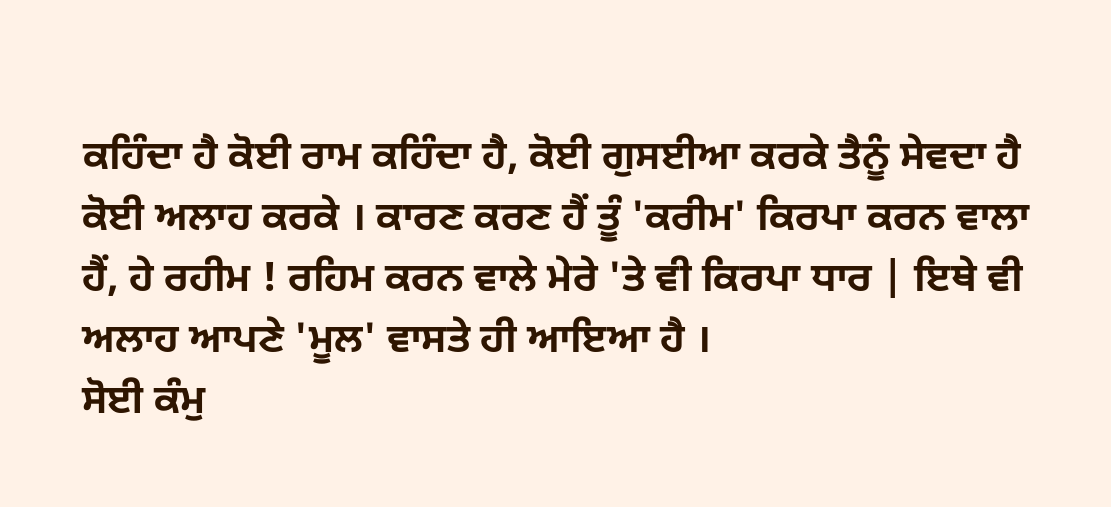ਕਹਿੰਦਾ ਹੈ ਕੋਈ ਰਾਮ ਕਹਿੰਦਾ ਹੈ, ਕੋਈ ਗੁਸਈਆ ਕਰਕੇ ਤੈਨੂੰ ਸੇਵਦਾ ਹੈ ਕੋਈ ਅਲਾਹ ਕਰਕੇ । ਕਾਰਣ ਕਰਣ ਹੈਂ ਤੂੰ 'ਕਰੀਮ' ਕਿਰਪਾ ਕਰਨ ਵਾਲਾ ਹੈਂ, ਹੇ ਰਹੀਮ ! ਰਹਿਮ ਕਰਨ ਵਾਲੇ ਮੇਰੇ 'ਤੇ ਵੀ ਕਿਰਪਾ ਧਾਰ | ਇਥੇ ਵੀ ਅਲਾਹ ਆਪਣੇ 'ਮੂਲ' ਵਾਸਤੇ ਹੀ ਆਇਆ ਹੈ ।
ਸੋਈ ਕੰਮੁ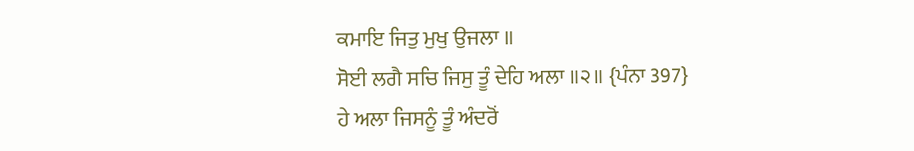ਕਮਾਇ ਜਿਤੁ ਮੁਖੁ ਉਜਲਾ ॥
ਸੋਈ ਲਗੈ ਸਚਿ ਜਿਸੁ ਤੂੰ ਦੇਹਿ ਅਲਾ ॥੨॥ {ਪੰਨਾ 397}
ਹੇ ਅਲਾ ਜਿਸਨੂੰ ਤੂੰ ਅੰਦਰੋਂ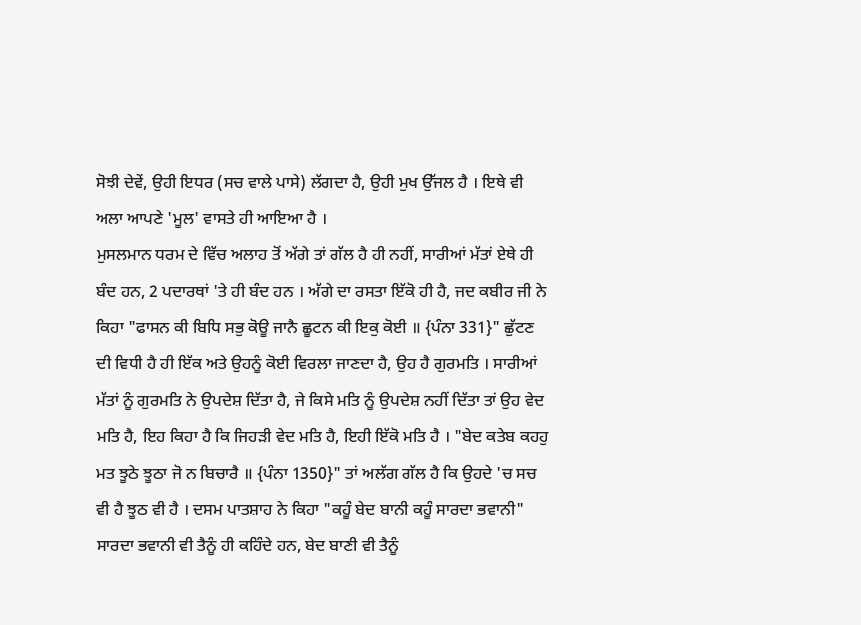ਸੋਝੀ ਦੇਵੇਂ, ਉਹੀ ਇਧਰ (ਸਚ ਵਾਲੇ ਪਾਸੇ) ਲੱਗਦਾ ਹੈ, ਉਹੀ ਮੁਖ ਉੱਜਲ ਹੈ । ਇਥੇ ਵੀ ਅਲਾ ਆਪਣੇ 'ਮੂਲ' ਵਾਸਤੇ ਹੀ ਆਇਆ ਹੈ ।
ਮੁਸਲਮਾਨ ਧਰਮ ਦੇ ਵਿੱਚ ਅਲਾਹ ਤੋਂ ਅੱਗੇ ਤਾਂ ਗੱਲ ਹੈ ਹੀ ਨਹੀਂ, ਸਾਰੀਆਂ ਮੱਤਾਂ ਏਥੇ ਹੀ ਬੰਦ ਹਨ, 2 ਪਦਾਰਥਾਂ 'ਤੇ ਹੀ ਬੰਦ ਹਨ । ਅੱਗੇ ਦਾ ਰਸਤਾ ਇੱਕੋ ਹੀ ਹੈ, ਜਦ ਕਬੀਰ ਜੀ ਨੇ ਕਿਹਾ "ਫਾਸਨ ਕੀ ਬਿਧਿ ਸਭੁ ਕੋਊ ਜਾਨੈ ਛੂਟਨ ਕੀ ਇਕੁ ਕੋਈ ॥ {ਪੰਨਾ 331}" ਛੁੱਟਣ ਦੀ ਵਿਧੀ ਹੈ ਹੀ ਇੱਕ ਅਤੇ ਉਹਨੂੰ ਕੋਈ ਵਿਰਲਾ ਜਾਣਦਾ ਹੈ, ਉਹ ਹੈ ਗੁਰਮਤਿ । ਸਾਰੀਆਂ ਮੱਤਾਂ ਨੂੰ ਗੁਰਮਤਿ ਨੇ ਉਪਦੇਸ਼ ਦਿੱਤਾ ਹੈ, ਜੇ ਕਿਸੇ ਮਤਿ ਨੂੰ ਉਪਦੇਸ਼ ਨਹੀਂ ਦਿੱਤਾ ਤਾਂ ਉਹ ਵੇਦ ਮਤਿ ਹੈ, ਇਹ ਕਿਹਾ ਹੈ ਕਿ ਜਿਹੜੀ ਵੇਦ ਮਤਿ ਹੈ, ਇਹੀ ਇੱਕੋ ਮਤਿ ਹੈ । "ਬੇਦ ਕਤੇਬ ਕਹਹੁ ਮਤ ਝੂਠੇ ਝੂਠਾ ਜੋ ਨ ਬਿਚਾਰੈ ॥ {ਪੰਨਾ 1350}" ਤਾਂ ਅਲੱਗ ਗੱਲ ਹੈ ਕਿ ਉਹਦੇ 'ਚ ਸਚ ਵੀ ਹੈ ਝੂਠ ਵੀ ਹੈ । ਦਸਮ ਪਾਤਸ਼ਾਹ ਨੇ ਕਿਹਾ "ਕਹੂੰ ਬੇਦ ਬਾਨੀ ਕਹੂੰ ਸਾਰਦਾ ਭਵਾਨੀ" ਸਾਰਦਾ ਭਵਾਨੀ ਵੀ ਤੈਨੂੰ ਹੀ ਕਹਿੰਦੇ ਹਨ, ਬੇਦ ਬਾਣੀ ਵੀ ਤੈਨੂੰ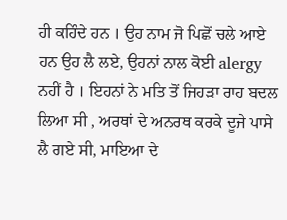ਹੀ ਕਹਿੰਦੇ ਹਨ । ਉਹ ਨਾਮ ਜੋ ਪਿਛੋਂ ਚਲੇ ਆਏ ਹਨ ਉਹ ਲੈ ਲਏ, ਉਹਨਾਂ ਨਾਲ ਕੋਈ alergy ਨਹੀਂ ਹੈ । ਇਹਨਾਂ ਨੇ ਮਤਿ ਤੋਂ ਜਿਹੜਾ ਰਾਹ ਬਦਲ ਲਿਆ ਸੀ , ਅਰਥਾਂ ਦੇ ਅਨਰਥ ਕਰਕੇ ਦੂਜੇ ਪਾਸੇ ਲੈ ਗਏ ਸੀ, ਮਾਇਆ ਦੇ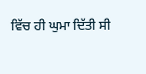ਵਿੱਚ ਹੀ ਘੁਮਾ ਦਿੱਤੀ ਸੀ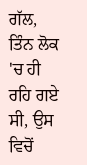ਗੱਲ, ਤਿੰਨ ਲੋਕ 'ਚ ਹੀ ਰਹਿ ਗਏ ਸੀ, ਉਸ ਵਿਚੋਂ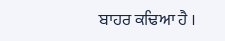ਬਾਹਰ ਕਢਿਆ ਹੈ ।